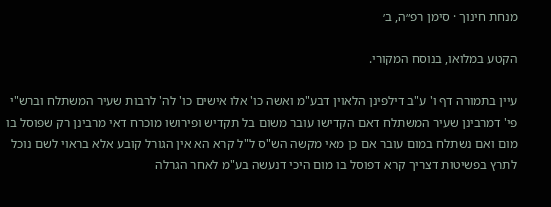מנחת חינוך · סימן רפ״ה, ב׳

הקטע במלואו, בנוסח המקורי.

עיין בתמורה דף ו' ע"ב דילפינן הלאוין דבע"מ ואשה כו' אלו אישים כו' לה' לרבות שעיר המשתלח וברש"י פי' דמרבינן שעיר המשתלח דאם הקדישו עובר משום בל תקדיש ופירושו מוכרח דאי מרבינן רק שפוסל בו מום ואם נשתלח במום עובר אם כן מאי מקשה הש"ס ל"ל קרא הא אין הגורל קובע אלא בראוי לשם נוכל לתרץ בפשיטות דצריך קרא דפוסל בו מום היכי דנעשה בע"מ לאחר הגרלה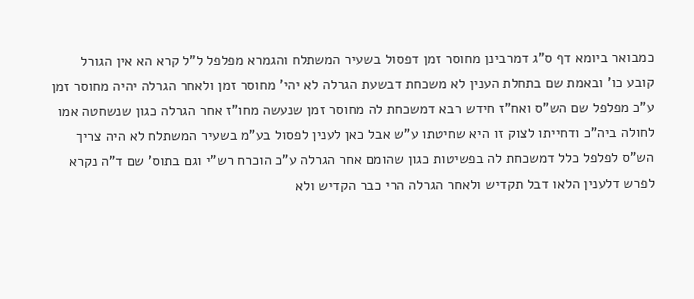כמבואר ביומא דף ס"ג דמרבינן מחוסר זמן דפסול בשעיר המשתלח והגמרא מפלפל ל"ל קרא הא אין הגורל קובע כו' ובאמת שם בתחלת הענין לא משכחת דבשעת הגרלה לא יהי' מחוסר זמן ולאחר הגרלה יהיה מחוסר זמן ע"כ מפלפל שם הש"ס ואח"ז חידש רבא דמשכחת לה מחוסר זמן שנעשה מחו"ז אחר הגרלה כגון שנשחטה אמו לחולה ביה"כ ודחייתו לצוק זו היא שחיטתו ע"ש אבל כאן לענין לפסול בע"מ בשעיר המשתלח לא היה צריך הש"ס לפלפל כלל דמשכחת לה בפשיטות כגון שהומם אחר הגרלה ע"כ הוכרח רש"י וגם בתוס' שם ד"ה נקרא לפרש דלענין הלאו דבל תקדיש ולאחר הגרלה הרי כבר הקדיש ולא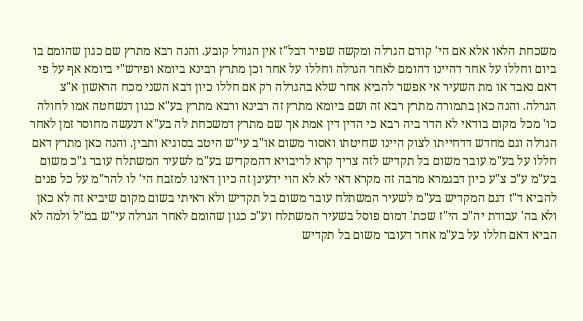משכחת הלאו אלא אם הי' קודם הגרלה ומקשה שפיר דבל"ז אין הגורל קובע. והנה רבא מתרץ שם כגון שהומם בו ביום וחללו על אחר דהיינו דהומם לאחר הגרלה וחללו על אחר וכן מתרץ רבינא ביומא ופירש"י ביומא אף על פי דאם נאבד או מת השעיר אי אפשר להביא אחר שלא בהגרלה רק אם חללו כיון דבא השני מכח הראשון א"צ הגרלה. והנה כאן בתמורה מתרץ רבא זה ושם ביומא מתרץ זה רבינא ורבא מתרץ בע"א כגון דנשחטה אמו לחולה כו' מכל מקום בודאי לא הדר ביה רבא כי הדין דין אמת אך שם מתרץ דמשכחת לה בע"א דנעשה מחוסר זמן לאחר הגרלה וגם מחדש דדחייתו לצוק היינו שחיטתו ואסור משום או"ב עי"ש היטב בסוגיא ותבין. והנה כאן מתרץ דאם חללו על בע"מ עובר משום בל תקדיש לזה צריך קרא לריבויא דהמקדיש בע"מ לשעיר המשתלח עובר ג"כ משום בע"מ ע"כ צ"ע כיון דבגמרא מרבה זה מקרא דאי לא לא הוי ידעינן זה כיון דאינו למזבח הי' לו להר"מ על כל פנים להביא ד"ז דגם המקדיש בע"מ לשעיר המשתלח עובר משום בל תקדיש ולא ראיתי בשום מקום שיביא זה לא כאן ולא בה' עבודת יה"כ הי"ז שכת' דמום פוסל בשעיר המשתלח וע"כ כגון שהומם לאחר הגרלה עי"ש במ"ל ולמה לא הביא דאם חללו על בע"מ אחר דעובר משום בל תקדיש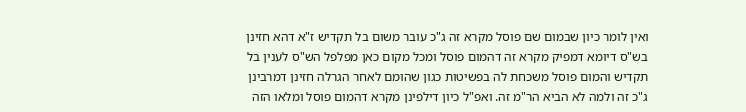ואין לומר כיון שבמום שם פוסל מקרא זה ג"כ עובר משום בל תקדיש ז"א דהא חזינן בש"ס דיומא דמפיק מקרא זה דהמום פוסל ומכל מקום כאן מפלפל הש"ס לענין בל תקדיש והמום פוסל משכחת לה בפשיטות כגון שהומם לאחר הגרלה חזינן דמרבינן ג"כ זה ולמה לא הביא הר"מ זה. ואפ"ל כיון דילפינן מקרא דהמום פוסל ומלאו הזה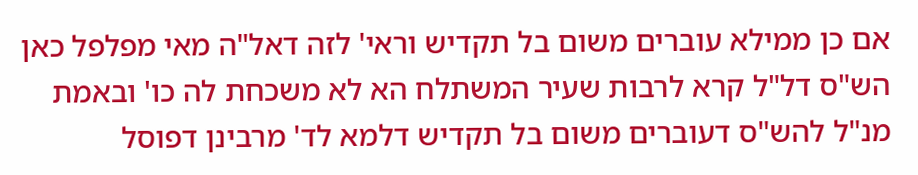אם כן ממילא עוברים משום בל תקדיש וראי' לזה דאל"ה מאי מפלפל כאן הש"ס דל"ל קרא לרבות שעיר המשתלח הא לא משכחת לה כו' ובאמת מנ"ל להש"ס דעוברים משום בל תקדיש דלמא לד' מרבינן דפוסל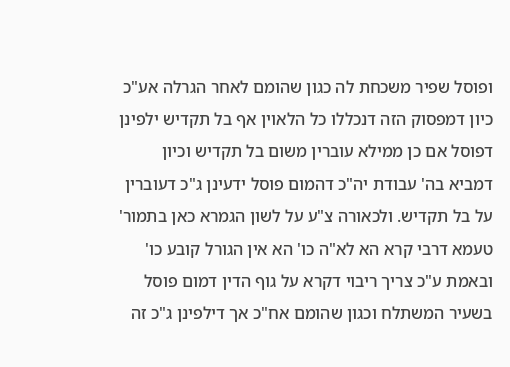ופוסל שפיר משכחת לה כגון שהומם לאחר הגרלה אע"כ כיון דמפסוק הזה דנכללו כל הלאוין אף בל תקדיש ילפינן דפוסל אם כן ממילא עוברין משום בל תקדיש וכיון דמביא בה' עבודת יה"כ דהמום פוסל ידעינן ג"כ דעוברין על בל תקדיש. ולכאורה צ"ע על לשון הגמרא כאן בתמור' טעמא דרבי קרא הא לא"ה כו' הא אין הגורל קובע כו' ובאמת ע"כ צריך ריבוי דקרא על גוף הדין דמום פוסל בשעיר המשתלח וכגון שהומם אח"כ אך דילפינן ג"כ זה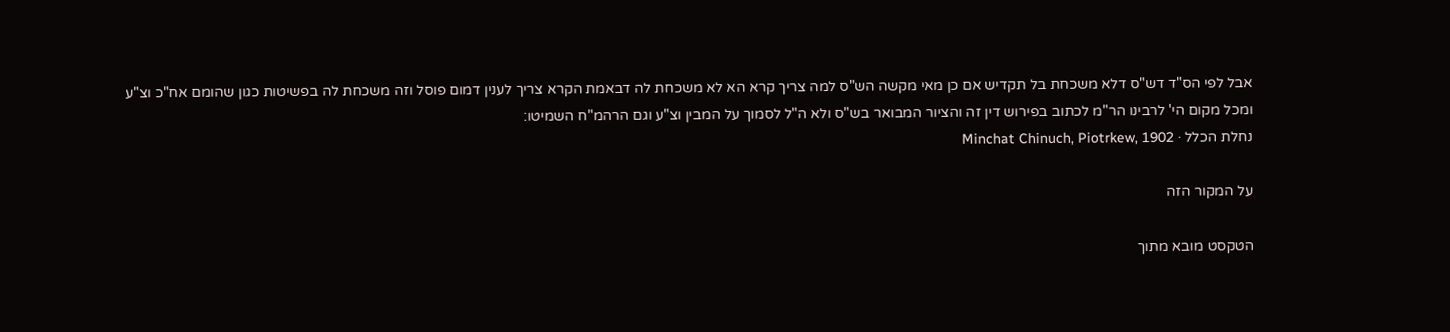אבל לפי הס"ד דש"ס דלא משכחת בל תקדיש אם כן מאי מקשה הש"ס למה צריך קרא הא לא משכחת לה דבאמת הקרא צריך לענין דמום פוסל וזה משכחת לה בפשיטות כגון שהומם אח"כ וצ"ע ומכל מקום הי' לרבינו הר"מ לכתוב בפירוש דין זה והציור המבואר בש"ס ולא ה"ל לסמוך על המבין וצ"ע וגם הרהמ"ח השמיטו:
נחלת הכלל · Minchat Chinuch, Piotrkew, 1902

על המקור הזה

הטקסט מובא מתוך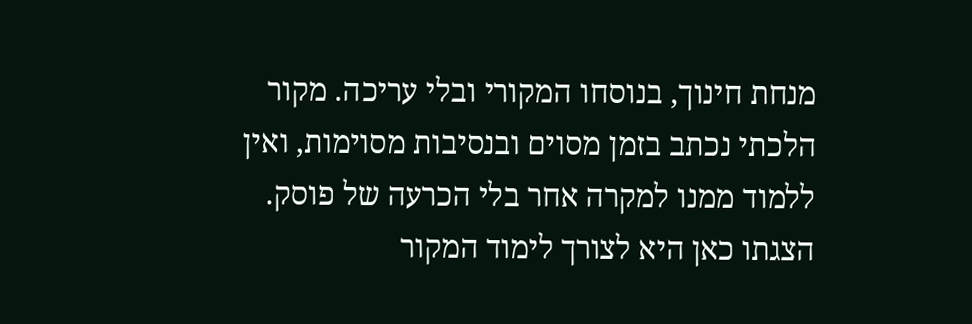מנחת חינוך, בנוסחו המקורי ובלי עריכה. מקור הלכתי נכתב בזמן מסוים ובנסיבות מסוימות, ואין ללמוד ממנו למקרה אחר בלי הכרעה של פוסק. הצגתו כאן היא לצורך לימוד המקור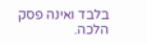בלבד ואינה פסק הלכה.